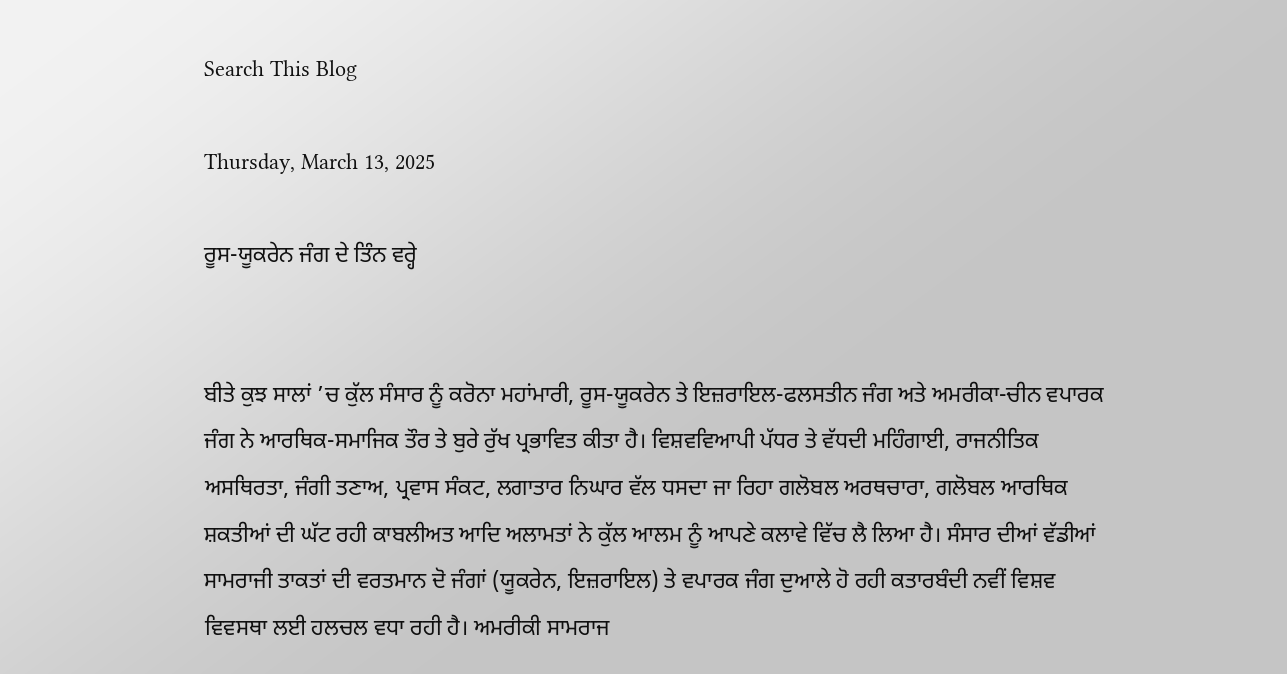Search This Blog

Thursday, March 13, 2025

ਰੂਸ-ਯੂਕਰੇਨ ਜੰਗ ਦੇ ਤਿੰਨ ਵਰ੍ਹੇ


ਬੀਤੇ ਕੁਝ ਸਾਲਾਂ ’ਚ ਕੁੱਲ ਸੰਸਾਰ ਨੂੰ ਕਰੋਨਾ ਮਹਾਂਮਾਰੀ, ਰੂਸ-ਯੂਕਰੇਨ ਤੇ ਇਜ਼ਰਾਇਲ-ਫਲਸਤੀਨ ਜੰਗ ਅਤੇ ਅਮਰੀਕਾ-ਚੀਨ ਵਪਾਰਕ ਜੰਗ ਨੇ ਆਰਥਿਕ-ਸਮਾਜਿਕ ਤੌਰ ਤੇ ਬੁਰੇ ਰੁੱਖ ਪ੍ਰਭਾਵਿਤ ਕੀਤਾ ਹੈ। ਵਿਸ਼ਵਵਿਆਪੀ ਪੱਧਰ ਤੇ ਵੱਧਦੀ ਮਹਿੰਗਾਈ, ਰਾਜਨੀਤਿਕ ਅਸਥਿਰਤਾ, ਜੰਗੀ ਤਣਾਅ, ਪ੍ਰਵਾਸ ਸੰਕਟ, ਲਗਾਤਾਰ ਨਿਘਾਰ ਵੱਲ ਧਸਦਾ ਜਾ ਰਿਹਾ ਗਲੋਬਲ ਅਰਥਚਾਰਾ, ਗਲੋਬਲ ਆਰਥਿਕ ਸ਼ਕਤੀਆਂ ਦੀ ਘੱਟ ਰਹੀ ਕਾਬਲੀਅਤ ਆਦਿ ਅਲਾਮਤਾਂ ਨੇ ਕੁੱਲ ਆਲਮ ਨੂੰ ਆਪਣੇ ਕਲਾਵੇ ਵਿੱਚ ਲੈ ਲਿਆ ਹੈ। ਸੰਸਾਰ ਦੀਆਂ ਵੱਡੀਆਂ ਸਾਮਰਾਜੀ ਤਾਕਤਾਂ ਦੀ ਵਰਤਮਾਨ ਦੋ ਜੰਗਾਂ (ਯੂਕਰੇਨ, ਇਜ਼ਰਾਇਲ) ਤੇ ਵਪਾਰਕ ਜੰਗ ਦੁਆਲੇ ਹੋ ਰਹੀ ਕਤਾਰਬੰਦੀ ਨਵੀਂ ਵਿਸ਼ਵ ਵਿਵਸਥਾ ਲਈ ਹਲਚਲ ਵਧਾ ਰਹੀ ਹੈ। ਅਮਰੀਕੀ ਸਾਮਰਾਜ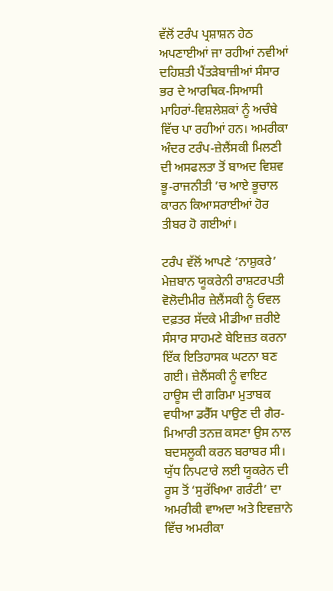ਵੱਲੋਂ ਟਰੰਪ ਪ੍ਰਸ਼ਾਸ਼ਨ ਹੇਠ ਅਪਣਾਈਆਂ ਜਾ ਰਹੀਆਂ ਨਵੀਆਂ ਦਹਿਸ਼ਤੀ ਪੈਂਤੜੇਬਾਜ਼ੀਆਂ ਸੰਸਾਰ ਭਰ ਦੇ ਆਰਥਿਕ-ਸਿਆਸੀ ਮਾਹਿਰਾਂ-ਵਿਸ਼ਲੇਸ਼ਕਾਂ ਨੂੰ ਅਚੰਬੇ ਵਿੱਚ ਪਾ ਰਹੀਆਂ ਹਨ। ਅਮਰੀਕਾ ਅੰਦਰ ਟਰੰਪ-ਜ਼ੇਲੈਂਸਕੀ ਮਿਲਣੀ ਦੀ ਅਸਫਲਤਾ ਤੋਂ ਬਾਅਦ ਵਿਸ਼ਵ ਭੂ-ਰਾਜਨੀਤੀ ’ਚ ਆਏ ਭੂਚਾਲ ਕਾਰਨ ਕਿਆਸਰਾਈਆਂ ਹੋਰ ਤੀਬਰ ਹੋ ਗਈਆਂ।

ਟਰੰਪ ਵੱਲੋਂ ਆਪਣੇ ‘ਨਾਸ਼ੁਕਰੇ’ ਮੇਜ਼ਬਾਨ ਯੂਕਰੇਨੀ ਰਾਸ਼ਟਰਪਤੀ ਵੋਲੋਦੀਮੀਰ ਜ਼ੇਲੈਂਸਕੀ ਨੂੰ ਓਵਲ ਦਫ਼ਤਰ ਸੱਦਕੇ ਮੀਡੀਆ ਜ਼ਰੀਏ ਸੰਸਾਰ ਸਾਹਮਣੇ ਬੇਇਜ਼ਤ ਕਰਨਾ ਇੱਕ ਇਤਿਹਾਸਕ ਘਟਨਾ ਬਣ ਗਈ। ਜ਼ੇਲੈਂਸਕੀ ਨੂੰ ਵਾਇਟ ਹਾਊਸ ਦੀ ਗਰਿਮਾ ਮੁਤਾਬਕ ਵਧੀਆ ਡਰੈੱਸ ਪਾਉਣ ਦੀ ਗੈਰ-ਮਿਆਰੀ ਤਨਜ਼ ਕਸਣਾ ਉਸ ਨਾਲ ਬਦਸਲੂਕੀ ਕਰਨ ਬਰਾਬਰ ਸੀ। ਯੁੱਧ ਨਿਪਟਾਰੇ ਲਈ ਯੂਕਰੇਨ ਦੀ ਰੂਸ ਤੋਂ ‘ਸੁਰੱਖਿਆ ਗਰੰਟੀ’ ਦਾ ਅਮਰੀਕੀ ਵਾਅਦਾ ਅਤੇ ਇਵਜ਼ਾਨੇ ਵਿੱਚ ਅਮਰੀਕਾ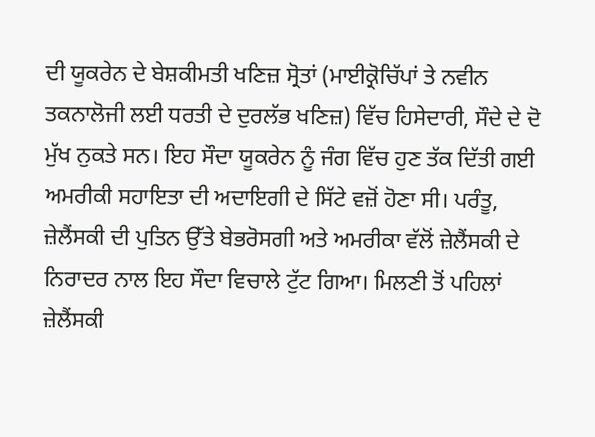ਦੀ ਯੂਕਰੇਨ ਦੇ ਬੇਸ਼ਕੀਮਤੀ ਖਣਿਜ਼ ਸ੍ਰੋਤਾਂ (ਮਾਈਕ੍ਰੋਚਿੱਪਾਂ ਤੇ ਨਵੀਨ ਤਕਨਾਲੋਜੀ ਲਈ ਧਰਤੀ ਦੇ ਦੁਰਲੱਭ ਖਣਿਜ਼) ਵਿੱਚ ਹਿਸੇਦਾਰੀ, ਸੌਦੇ ਦੇ ਦੋ ਮੁੱਖ ਨੁਕਤੇ ਸਨ। ਇਹ ਸੌਦਾ ਯੂਕਰੇਨ ਨੂੰ ਜੰਗ ਵਿੱਚ ਹੁਣ ਤੱਕ ਦਿੱਤੀ ਗਈ ਅਮਰੀਕੀ ਸਹਾਇਤਾ ਦੀ ਅਦਾਇਗੀ ਦੇ ਸਿੱਟੇ ਵਜ਼ੋਂ ਹੋਣਾ ਸੀ। ਪਰੰਤੂ, ਜ਼ੇਲੈਂਸਕੀ ਦੀ ਪੁਤਿਨ ਉੱਤੇ ਬੇਭਰੋਸਗੀ ਅਤੇ ਅਮਰੀਕਾ ਵੱਲੋਂ ਜ਼ੇਲੈਂਸਕੀ ਦੇ ਨਿਰਾਦਰ ਨਾਲ ਇਹ ਸੌਦਾ ਵਿਚਾਲੇ ਟੁੱਟ ਗਿਆ। ਮਿਲਣੀ ਤੋਂ ਪਹਿਲਾਂ ਜ਼ੇਲੈਂਸਕੀ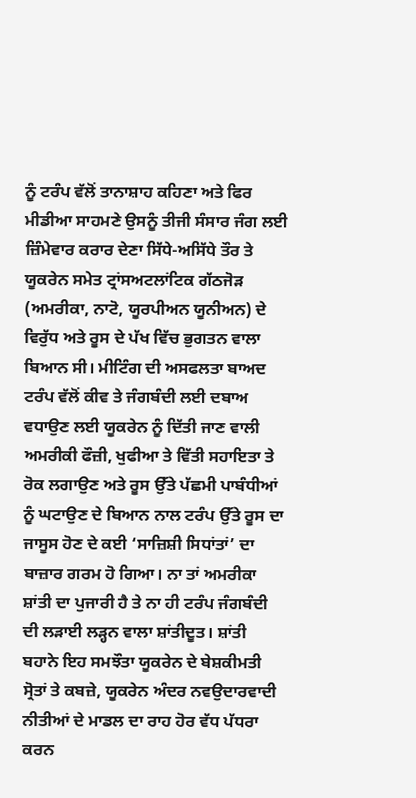ਨੂੰ ਟਰੰਪ ਵੱਲੋਂ ਤਾਨਾਸ਼ਾਹ ਕਹਿਣਾ ਅਤੇ ਫਿਰ ਮੀਡੀਆ ਸਾਹਮਣੇ ਉਸਨੂੰ ਤੀਜੀ ਸੰਸਾਰ ਜੰਗ ਲਈ ਜ਼ਿੰਮੇਵਾਰ ਕਰਾਰ ਦੇਣਾ ਸਿੱਧੇ-ਅਸਿੱਧੇ ਤੌਰ ਤੇ ਯੂਕਰੇਨ ਸਮੇਤ ਟ੍ਰਾਂਸਅਟਲਾਂਟਿਕ ਗੱਠਜੋੜ (ਅਮਰੀਕਾ, ਨਾਟੋ, ਯੂਰਪੀਅਨ ਯੂਨੀਅਨ) ਦੇ ਵਿਰੁੱਧ ਅਤੇ ਰੂਸ ਦੇ ਪੱਖ ਵਿੱਚ ਭੁਗਤਨ ਵਾਲਾ ਬਿਆਨ ਸੀ। ਮੀਟਿੰਗ ਦੀ ਅਸਫਲਤਾ ਬਾਅਦ ਟਰੰਪ ਵੱਲੋਂ ਕੀਵ ਤੇ ਜੰਗਬੰਦੀ ਲਈ ਦਬਾਅ ਵਧਾਉਣ ਲਈ ਯੂਕਰੇਨ ਨੂੰ ਦਿੱਤੀ ਜਾਣ ਵਾਲੀ ਅਮਰੀਕੀ ਫੌਜ਼ੀ, ਖੁਫੀਆ ਤੇ ਵਿੱਤੀ ਸਹਾਇਤਾ ਤੇ ਰੋਕ ਲਗਾਉਣ ਅਤੇ ਰੂਸ ਉੱਤੇ ਪੱਛਮੀ ਪਾਬੰਧੀਆਂ ਨੂੰ ਘਟਾਉਣ ਦੇ ਬਿਆਨ ਨਾਲ ਟਰੰਪ ਉੱਤੇ ਰੂਸ ਦਾ ਜਾਸੂਸ ਹੋਣ ਦੇ ਕਈ ‘ਸਾਜ਼ਿਸ਼ੀ ਸਿਧਾਂਤਾਂ’ ਦਾ ਬਾਜ਼ਾਰ ਗਰਮ ਹੋ ਗਿਆ। ਨਾ ਤਾਂ ਅਮਰੀਕਾ ਸ਼ਾਂਤੀ ਦਾ ਪੁਜਾਰੀ ਹੈ ਤੇ ਨਾ ਹੀ ਟਰੰਪ ਜੰਗਬੰਦੀ ਦੀ ਲੜਾਈ ਲੜ੍ਹਨ ਵਾਲਾ ਸ਼ਾਂਤੀਦੂਤ। ਸ਼ਾਂਤੀ ਬਹਾਨੇ ਇਹ ਸਮਝੌਤਾ ਯੂਕਰੇਨ ਦੇ ਬੇਸ਼ਕੀਮਤੀ ਸ੍ਰੋਤਾਂ ਤੇ ਕਬਜ਼ੇ, ਯੂਕਰੇਨ ਅੰਦਰ ਨਵਉਦਾਰਵਾਦੀ ਨੀਤੀਆਂ ਦੇ ਮਾਡਲ ਦਾ ਰਾਹ ਹੋਰ ਵੱਧ ਪੱਧਰਾ ਕਰਨ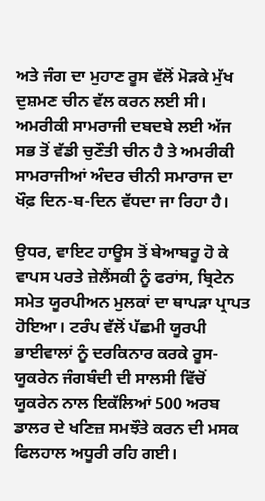ਅਤੇ ਜੰਗ ਦਾ ਮੁਹਾਣ ਰੂਸ ਵੱਲੋਂ ਮੋੜਕੇ ਮੁੱਖ ਦੁਸ਼ਮਣ ਚੀਨ ਵੱਲ ਕਰਨ ਲਈ ਸੀ। ਅਮਰੀਕੀ ਸਾਮਰਾਜੀ ਦਬਦਬੇ ਲਈ ਅੱਜ ਸਭ ਤੋਂ ਵੱਡੀ ਚੁਣੌਤੀ ਚੀਨ ਹੈ ਤੇ ਅਮਰੀਕੀ ਸਾਮਰਾਜੀਆਂ ਅੰਦਰ ਚੀਨੀ ਸਮਾਰਾਜ ਦਾ ਖੌਫ਼ ਦਿਨ-ਬ-ਦਿਨ ਵੱਧਦਾ ਜਾ ਰਿਹਾ ਹੈ।

ਉਧਰ, ਵਾਇਟ ਹਾਊਸ ਤੋਂ ਬੇਆਬਰੂ ਹੋ ਕੇ ਵਾਪਸ ਪਰਤੇ ਜ਼ੇਲੈਂਸਕੀ ਨੂੰ ਫਰਾਂਸ, ਬ੍ਰਿਟੇਨ ਸਮੇਤ ਯੂਰਪੀਅਨ ਮੁਲਕਾਂ ਦਾ ਥਾਪੜਾ ਪ੍ਰਾਪਤ ਹੋਇਆ। ਟਰੰਪ ਵੱਲੋਂ ਪੱਛਮੀ ਯੂਰਪੀ ਭਾਈਵਾਲਾਂ ਨੂੰ ਦਰਕਿਨਾਰ ਕਰਕੇ ਰੂਸ-ਯੂਕਰੇਨ ਜੰਗਬੰਦੀ ਦੀ ਸਾਲਸੀ ਵਿੱਚੋਂ ਯੂਕਰੇਨ ਨਾਲ ਇਕੱਲਿਆਂ 500 ਅਰਬ ਡਾਲਰ ਦੇ ਖਣਿਜ਼ ਸਮਝੌਤੇ ਕਰਨ ਦੀ ਮਸਕ ਫਿਲਹਾਲ ਅਧੂਰੀ ਰਹਿ ਗਈ।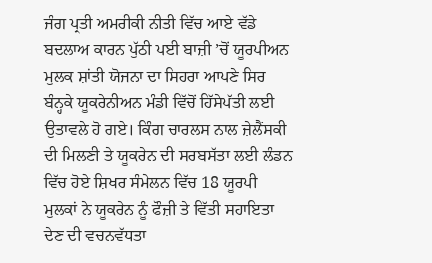ਜੰਗ ਪ੍ਰਤੀ ਅਮਰੀਕੀ ਨੀਤੀ ਵਿੱਚ ਆਏ ਵੱਡੇ ਬਦਲਾਅ ਕਾਰਨ ਪੁੱਠੀ ਪਈ ਬਾਜ਼ੀ ’ਚੋਂ ਯੂਰਪੀਅਨ ਮੁਲਕ ਸ਼ਾਂਤੀ ਯੋਜਨਾ ਦਾ ਸਿਹਰਾ ਆਪਣੇ ਸਿਰ ਬੰਨ੍ਹਕੇ ਯੂਕਰੇਨੀਅਨ ਮੰਡੀ ਵਿੱਚੋਂ ਹਿੱਸੇਪੱਤੀ ਲਈ ਉਤਾਵਲੇ ਹੋ ਗਏ। ਕਿੰਗ ਚਾਰਲਸ ਨਾਲ ਜ਼ੇਲੈਂਸਕੀ ਦੀ ਮਿਲਣੀ ਤੇ ਯੂਕਰੇਨ ਦੀ ਸਰਬਸੱਤਾ ਲਈ ਲੰਡਨ ਵਿੱਚ ਹੋਏ ਸ਼ਿਖਰ ਸੰਮੇਲਨ ਵਿੱਚ 18 ਯੂਰਪੀ ਮੁਲਕਾਂ ਨੇ ਯੂਕਰੇਨ ਨੂੰ ਫੌਜ਼ੀ ਤੇ ਵਿੱਤੀ ਸਹਾਇਤਾ ਦੇਣ ਦੀ ਵਚਨਵੱਧਤਾ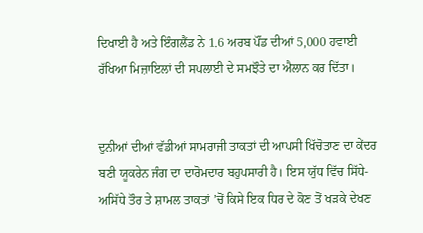ਦਿਖਾਈ ਹੈ ਅਤੇ ਇੰਗਲੈਂਡ ਨੇ 1.6 ਅਰਬ ਪੌਂਡ ਦੀਆਂ 5,000 ਹਵਾਈ ਰੱਖਿਆ ਮਿਜ਼ਾਇਲਾਂ ਦੀ ਸਪਲਾਈ ਦੇ ਸਮਝੌਤੇ ਦਾ ਐਲਾਨ ਕਰ ਦਿੱਤਾ।


ਦੁਨੀਆਂ ਦੀਆਂ ਵੱਡੀਆਂ ਸਾਮਰਾਜੀ ਤਾਕਤਾਂ ਦੀ ਆਪਸੀ ਖਿੱਚੋਤਾਣ ਦਾ ਕੇਂਦਰ ਬਣੀ ਯੂਕਰੇਨ ਜੰਗ ਦਾ ਦਾਰੋਮਦਾਰ ਬਹੁਪਸਾਰੀ ਹੈ। ਇਸ ਯੁੱਧ ਵਿੱਚ ਸਿੱਧੇ-ਅਸਿੱਧੇ ਤੌਰ ਤੇ ਸ਼ਾਮਲ ਤਾਕਤਾਂ ’ਚੋਂ ਕਿਸੇ ਇਕ ਧਿਰ ਦੇ ਕੋਣ ਤੋਂ ਖੜਕੇ ਦੇਖਣ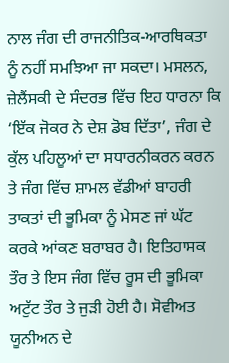ਨਾਲ ਜੰਗ ਦੀ ਰਾਜਨੀਤਿਕ-ਆਰਥਿਕਤਾ ਨੂੰ ਨਹੀਂ ਸਮਝਿਆ ਜਾ ਸਕਦਾ। ਮਸਲਨ, ਜ਼ੇਲੈਂਸਕੀ ਦੇ ਸੰਦਰਭ ਵਿੱਚ ਇਹ ਧਾਰਨਾ ਕਿ ‘ਇੱਕ ਜੋਕਰ ਨੇ ਦੇਸ਼ ਡੋਬ ਦਿੱਤਾ’, ਜੰਗ ਦੇ ਕੁੱਲ ਪਹਿਲੂਆਂ ਦਾ ਸਧਾਰਨੀਕਰਨ ਕਰਨ ਤੇ ਜੰਗ ਵਿੱਚ ਸ਼ਾਮਲ ਵੱਡੀਆਂ ਬਾਹਰੀ ਤਾਕਤਾਂ ਦੀ ਭੂਮਿਕਾ ਨੂੰ ਮੇਸਣ ਜਾਂ ਘੱਟ ਕਰਕੇ ਆਂਕਣ ਬਰਾਬਰ ਹੈ। ਇਤਿਹਾਸਕ ਤੌਰ ਤੇ ਇਸ ਜੰਗ ਵਿੱਚ ਰੂਸ ਦੀ ਭੂਮਿਕਾ ਅਟੁੱਟ ਤੌਰ ਤੇ ਜੁੜੀ ਹੋਈ ਹੈ। ਸੋਵੀਅਤ ਯੂਨੀਅਨ ਦੇ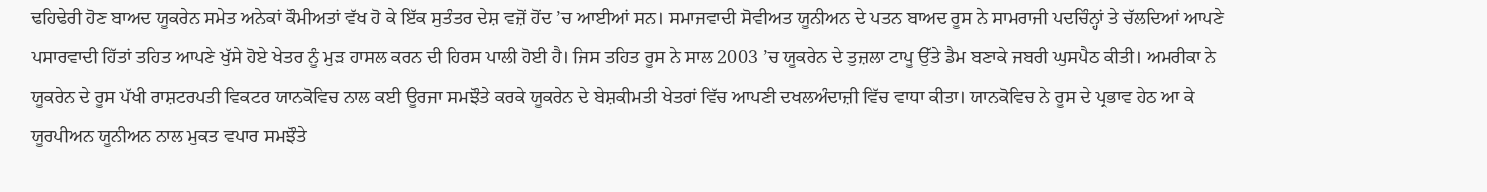ਢਹਿਢੇਰੀ ਹੋਣ ਬਾਅਦ ਯੂਕਰੇਨ ਸਮੇਤ ਅਨੇਕਾਂ ਕੌਮੀਅਤਾਂ ਵੱਖ ਹੋ ਕੇ ਇੱਕ ਸੁਤੰਤਰ ਦੇਸ਼ ਵਜ਼ੋਂ ਹੋਂਦ ’ਚ ਆਈਆਂ ਸਨ। ਸਮਾਜਵਾਦੀ ਸੋਵੀਅਤ ਯੂਨੀਅਨ ਦੇ ਪਤਨ ਬਾਅਦ ਰੂਸ ਨੇ ਸਾਮਰਾਜੀ ਪਦਚਿੰਨ੍ਹਾਂ ਤੇ ਚੱਲਦਿਆਂ ਆਪਣੇ ਪਸਾਰਵਾਦੀ ਹਿੱਤਾਂ ਤਹਿਤ ਆਪਣੇ ਖੁੱਸੇ ਹੋਏ ਖੇਤਰ ਨੂੰ ਮੁੜ ਹਾਸਲ ਕਰਨ ਦੀ ਹਿਰਸ ਪਾਲੀ ਹੋਈ ਹੈ। ਜਿਸ ਤਹਿਤ ਰੂਸ ਨੇ ਸਾਲ 2003 ’ਚ ਯੂਕਰੇਨ ਦੇ ਤੁਜ਼ਲਾ ਟਾਪੂ ਉੱਤੇ ਡੈਮ ਬਣਾਕੇ ਜਬਰੀ ਘੁਸਪੈਠ ਕੀਤੀ। ਅਮਰੀਕਾ ਨੇ ਯੂਕਰੇਨ ਦੇ ਰੂਸ ਪੱਖੀ ਰਾਸ਼ਟਰਪਤੀ ਵਿਕਟਰ ਯਾਨਕੋਵਿਚ ਨਾਲ ਕਈ ਊਰਜਾ ਸਮਝੌਤੇ ਕਰਕੇ ਯੂਕਰੇਨ ਦੇ ਬੇਸ਼ਕੀਮਤੀ ਖੇਤਰਾਂ ਵਿੱਚ ਆਪਣੀ ਦਖਲਅੰਦਾਜ਼ੀ ਵਿੱਚ ਵਾਧਾ ਕੀਤਾ। ਯਾਨਕੋਵਿਚ ਨੇ ਰੂਸ ਦੇ ਪ੍ਰਭਾਵ ਹੇਠ ਆ ਕੇ ਯੂਰਪੀਅਨ ਯੂਨੀਅਨ ਨਾਲ ਮੁਕਤ ਵਪਾਰ ਸਮਝੌਤੇ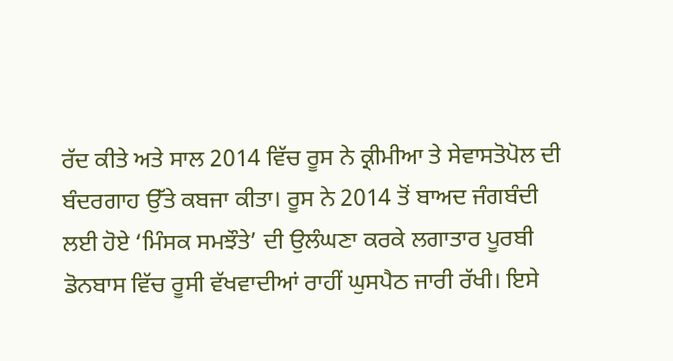ਰੱਦ ਕੀਤੇ ਅਤੇ ਸਾਲ 2014 ਵਿੱਚ ਰੂਸ ਨੇ ਕ੍ਰੀਮੀਆ ਤੇ ਸੇਵਾਸਤੋਪੋਲ ਦੀ ਬੰਦਰਗਾਹ ਉੱਤੇ ਕਬਜਾ ਕੀਤਾ। ਰੂਸ ਨੇ 2014 ਤੋਂ ਬਾਅਦ ਜੰਗਬੰਦੀ ਲਈ ਹੋਏ ‘ਮਿੰਸਕ ਸਮਝੌਤੇ’ ਦੀ ਉਲੰਘਣਾ ਕਰਕੇ ਲਗਾਤਾਰ ਪੂਰਬੀ ਡੋਨਬਾਸ ਵਿੱਚ ਰੂਸੀ ਵੱਖਵਾਦੀਆਂ ਰਾਹੀਂ ਘੁਸਪੈਠ ਜਾਰੀ ਰੱਖੀ। ਇਸੇ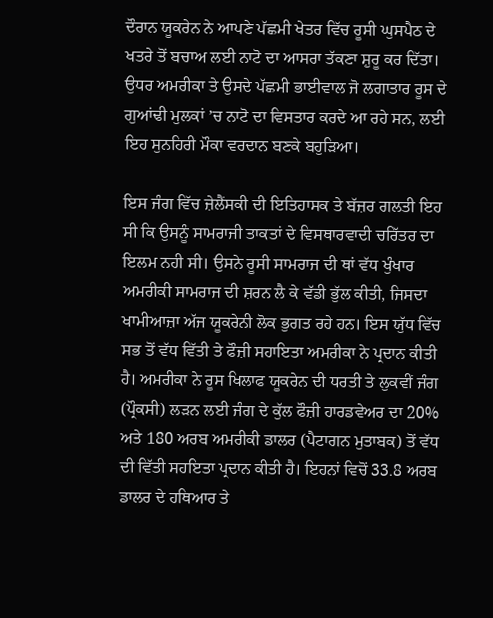ਦੌਰਾਨ ਯੂਕਰੇਨ ਨੇ ਆਪਣੇ ਪੱਛਮੀ ਖੇਤਰ ਵਿੱਚ ਰੂਸੀ ਘੁਸਪੈਠ ਦੇ ਖਤਰੇ ਤੋਂ ਬਚਾਅ ਲਈ ਨਾਟੋ ਦਾ ਆਸਰਾ ਤੱਕਣਾ ਸ਼ੁਰੂ ਕਰ ਦਿੱਤਾ। ਉਧਰ ਅਮਰੀਕਾ ਤੇ ਉਸਦੇ ਪੱਛਮੀ ਭਾਈਵਾਲ ਜੋ ਲਗਾਤਾਰ ਰੂਸ ਦੇ ਗੁਆਂਢੀ ਮੁਲਕਾਂ ’ਚ ਨਾਟੋ ਦਾ ਵਿਸਤਾਰ ਕਰਦੇ ਆ ਰਹੇ ਸਨ, ਲਈ ਇਹ ਸੁਨਹਿਰੀ ਮੌਕਾ ਵਰਦਾਨ ਬਣਕੇ ਬਹੁੜਿਆ।

ਇਸ ਜੰਗ ਵਿੱਚ ਜ਼ੇਲੈਂਸਕੀ ਦੀ ਇਤਿਹਾਸਕ ਤੇ ਬੱਜ਼ਰ ਗਲਤੀ ਇਹ ਸੀ ਕਿ ਉਸਨੂੰ ਸਾਮਰਾਜੀ ਤਾਕਤਾਂ ਦੇ ਵਿਸਥਾਰਵਾਦੀ ਚਰਿੱਤਰ ਦਾ ਇਲਮ ਨਹੀ ਸੀ। ਉਸਨੇ ਰੂਸੀ ਸਾਮਰਾਜ ਦੀ ਥਾਂ ਵੱਧ ਖੁੰਖਾਰ ਅਮਰੀਕੀ ਸਾਮਰਾਜ ਦੀ ਸ਼ਰਨ ਲੈ ਕੇ ਵੱਡੀ ਭੁੱਲ ਕੀਤੀ, ਜਿਸਦਾ ਖਾਮੀਆਜ਼ਾ ਅੱਜ ਯੂਕਰੇਨੀ ਲੋਕ ਭੁਗਤ ਰਹੇ ਹਨ। ਇਸ ਯੁੱਧ ਵਿੱਚ ਸਭ ਤੋਂ ਵੱਧ ਵਿੱਤੀ ਤੇ ਫੌਜ਼ੀ ਸਹਾਇਤਾ ਅਮਰੀਕਾ ਨੇ ਪ੍ਰਦਾਨ ਕੀਤੀ ਹੈ। ਅਮਰੀਕਾ ਨੇ ਰੂਸ ਖਿਲਾਫ ਯੂਕਰੇਨ ਦੀ ਧਰਤੀ ਤੇ ਲੁਕਵੀਂ ਜੰਗ (ਪ੍ਰੌਕਸੀ) ਲੜਨ ਲਈ ਜੰਗ ਦੇ ਕੁੱਲ ਫੌਜ਼ੀ ਹਾਰਡਵੇਅਰ ਦਾ 20% ਅਤੇ 180 ਅਰਬ ਅਮਰੀਕੀ ਡਾਲਰ (ਪੈਟਾਗਨ ਮੁਤਾਬਕ) ਤੋਂ ਵੱਧ ਦੀ ਵਿੱਤੀ ਸਹਇਤਾ ਪ੍ਰਦਾਨ ਕੀਤੀ ਹੈ। ਇਹਨਾਂ ਵਿਚੋਂ 33.8 ਅਰਬ ਡਾਲਰ ਦੇ ਹਥਿਆਰ ਤੇ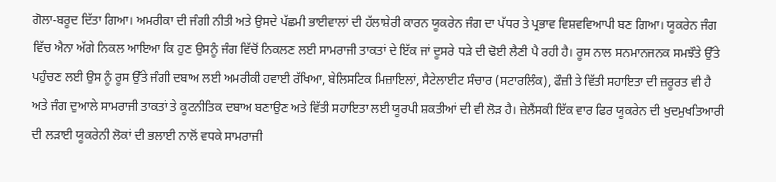ਗੋਲਾ-ਬਰੂਦ ਦਿੱਤਾ ਗਿਆ। ਅਮਰੀਕਾ ਦੀ ਜੰਗੀ ਨੀਤੀ ਅਤੇ ਉਸਦੇ ਪੱਛਮੀ ਭਾਈਵਾਲਾਂ ਦੀ ਹੱਲਾਸ਼ੇਰੀ ਕਾਰਨ ਯੂਕਰੇਨ ਜੰਗ ਦਾ ਪੱਧਰ ਤੇ ਪ੍ਰਭਾਵ ਵਿਸ਼ਵਵਿਆਪੀ ਬਣ ਗਿਆ। ਯੂਕਰੇਨ ਜੰਗ ਵਿੱਚ ਐਨਾ ਅੱਗੇ ਨਿਕਲ ਆਇਆ ਕਿ ਹੁਣ ਉਸਨੂੰ ਜੰਗ ਵਿੱਚੋਂ ਨਿਕਲਣ ਲਈ ਸਾਮਰਾਜੀ ਤਾਕਤਾਂ ਦੇ ਇੱਕ ਜਾਂ ਦੂਸਰੇ ਧੜੇ ਦੀ ਢੋਈ ਲੈਣੀ ਪੈ ਰਹੀ ਹੈ। ਰੂਸ ਨਾਲ ਸਨਮਾਨਜਨਕ ਸਮਝੌਤੇ ਉੱਤੇ ਪਹੁੰਚਣ ਲਈ ਉਸ ਨੂੰ ਰੂਸ ਉੱਤੇ ਜੰਗੀ ਦਬਾਅ ਲਈ ਅਮਰੀਕੀ ਹਵਾਈ ਰੱਖਿਆ, ਬੇਲਿਸਟਿਕ ਮਿਜ਼ਾਇਲਾਂ, ਸੈਟੇਲਾਈਟ ਸੰਚਾਰ (ਸਟਾਰਲਿੰਕ), ਫੌਜ਼ੀ ਤੇ ਵਿੱਤੀ ਸਹਾਇਤਾ ਦੀ ਜ਼ਰੂਰਤ ਵੀ ਹੈ ਅਤੇ ਜੰਗ ਦੁਆਲੇ ਸਾਮਰਾਜੀ ਤਾਕਤਾਂ ਤੇ ਕੂਟਨੀਤਿਕ ਦਬਾਅ ਬਣਾਉਣ ਅਤੇ ਵਿੱਤੀ ਸਹਾਇਤਾ ਲਈ ਯੂਰਪੀ ਸ਼ਕਤੀਆਂ ਦੀ ਵੀ ਲੋੜ ਹੈ। ਜ਼ੇਲੈਂਸਕੀ ਇੱਕ ਵਾਰ ਫਿਰ ਯੂਕਰੇਨ ਦੀ ਖੁਦਮੁਖਤਿਆਰੀ ਦੀ ਲੜਾਈ ਯੂਕਰੇਨੀ ਲੋਕਾਂ ਦੀ ਭਲਾਈ ਨਾਲੋਂ ਵਧਕੇ ਸਾਮਰਾਜੀ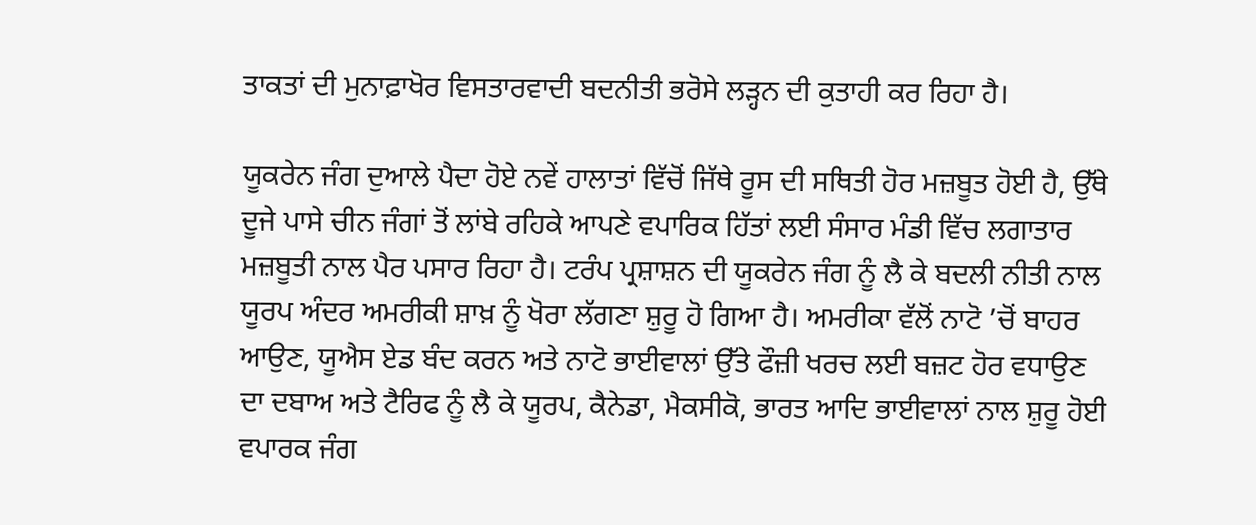ਤਾਕਤਾਂ ਦੀ ਮੁਨਾਫ਼ਾਖੋਰ ਵਿਸਤਾਰਵਾਦੀ ਬਦਨੀਤੀ ਭਰੋਸੇ ਲੜ੍ਹਨ ਦੀ ਕੁਤਾਹੀ ਕਰ ਰਿਹਾ ਹੈ।

ਯੂਕਰੇਨ ਜੰਗ ਦੁਆਲੇ ਪੈਦਾ ਹੋਏ ਨਵੇਂ ਹਾਲਾਤਾਂ ਵਿੱਚੋਂ ਜਿੱਥੇ ਰੂਸ ਦੀ ਸਥਿਤੀ ਹੋਰ ਮਜ਼ਬੂਤ ਹੋਈ ਹੈ, ਉੱਥੇ ਦੂਜੇ ਪਾਸੇ ਚੀਨ ਜੰਗਾਂ ਤੋਂ ਲਾਂਬੇ ਰਹਿਕੇ ਆਪਣੇ ਵਪਾਰਿਕ ਹਿੱਤਾਂ ਲਈ ਸੰਸਾਰ ਮੰਡੀ ਵਿੱਚ ਲਗਾਤਾਰ ਮਜ਼ਬੂਤੀ ਨਾਲ ਪੈਰ ਪਸਾਰ ਰਿਹਾ ਹੈ। ਟਰੰਪ ਪ੍ਰਸ਼ਾਸ਼ਨ ਦੀ ਯੂਕਰੇਨ ਜੰਗ ਨੂੰ ਲੈ ਕੇ ਬਦਲੀ ਨੀਤੀ ਨਾਲ ਯੂਰਪ ਅੰਦਰ ਅਮਰੀਕੀ ਸ਼ਾਖ਼ ਨੂੰ ਖੋਰਾ ਲੱਗਣਾ ਸ਼ੁਰੂ ਹੋ ਗਿਆ ਹੈ। ਅਮਰੀਕਾ ਵੱਲੋਂ ਨਾਟੋ ’ਚੋਂ ਬਾਹਰ ਆਉਣ, ਯੂਐਸ ਏਡ ਬੰਦ ਕਰਨ ਅਤੇ ਨਾਟੋ ਭਾਈਵਾਲਾਂ ਉੱਤੇ ਫੌਜ਼ੀ ਖਰਚ ਲਈ ਬਜ਼ਟ ਹੋਰ ਵਧਾਉਣ ਦਾ ਦਬਾਅ ਅਤੇ ਟੈਰਿਫ ਨੂੰ ਲੈ ਕੇ ਯੂਰਪ, ਕੈਨੇਡਾ, ਮੈਕਸੀਕੋ, ਭਾਰਤ ਆਦਿ ਭਾਈਵਾਲਾਂ ਨਾਲ ਸ਼ੁਰੂ ਹੋਈ ਵਪਾਰਕ ਜੰਗ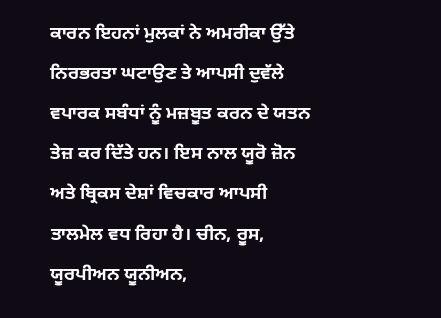ਕਾਰਨ ਇਹਨਾਂ ਮੁਲਕਾਂ ਨੇ ਅਮਰੀਕਾ ਉੱਤੇ ਨਿਰਭਰਤਾ ਘਟਾਉਣ ਤੇ ਆਪਸੀ ਦੁਵੱਲੇ ਵਪਾਰਕ ਸਬੰਧਾਂ ਨੂੰ ਮਜ਼ਬੂਤ ਕਰਨ ਦੇ ਯਤਨ ਤੇਜ਼ ਕਰ ਦਿੱਤੇ ਹਨ। ਇਸ ਨਾਲ ਯੂਰੋ ਜ਼ੋਨ ਅਤੇ ਬ੍ਰਿਕਸ ਦੇਸ਼ਾਂ ਵਿਚਕਾਰ ਆਪਸੀ ਤਾਲਮੇਲ ਵਧ ਰਿਹਾ ਹੈ। ਚੀਨ, ਰੂਸ, ਯੂਰਪੀਅਨ ਯੂਨੀਅਨ,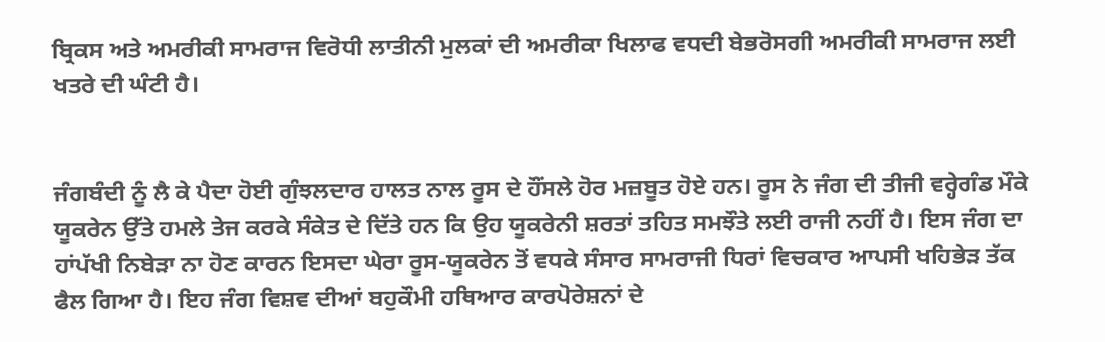ਬ੍ਰਿਕਸ ਅਤੇ ਅਮਰੀਕੀ ਸਾਮਰਾਜ ਵਿਰੋਧੀ ਲਾਤੀਨੀ ਮੁਲਕਾਂ ਦੀ ਅਮਰੀਕਾ ਖਿਲਾਫ ਵਧਦੀ ਬੇਭਰੋਸਗੀ ਅਮਰੀਕੀ ਸਾਮਰਾਜ ਲਈ ਖਤਰੇ ਦੀ ਘੰਟੀ ਹੈ।


ਜੰਗਬੰਦੀ ਨੂੰ ਲੈ ਕੇ ਪੈਦਾ ਹੋਈ ਗੁੰਝਲਦਾਰ ਹਾਲਤ ਨਾਲ ਰੂਸ ਦੇ ਹੌਂਸਲੇ ਹੋਰ ਮਜ਼ਬੂਤ ਹੋਏ ਹਨ। ਰੂਸ ਨੇ ਜੰਗ ਦੀ ਤੀਜੀ ਵਰ੍ਹੇਗੰਡ ਮੌਕੇ ਯੂਕਰੇਨ ਉੱਤੇ ਹਮਲੇ ਤੇਜ ਕਰਕੇ ਸੰਕੇਤ ਦੇ ਦਿੱਤੇ ਹਨ ਕਿ ਉਹ ਯੂਕਰੇਨੀ ਸ਼ਰਤਾਂ ਤਹਿਤ ਸਮਝੌਤੇ ਲਈ ਰਾਜੀ ਨਹੀਂ ਹੈ। ਇਸ ਜੰਗ ਦਾ ਹਾਂਪੱਖੀ ਨਿਬੇੜਾ ਨਾ ਹੋਣ ਕਾਰਨ ਇਸਦਾ ਘੇਰਾ ਰੂਸ-ਯੂਕਰੇਨ ਤੋਂ ਵਧਕੇ ਸੰਸਾਰ ਸਾਮਰਾਜੀ ਧਿਰਾਂ ਵਿਚਕਾਰ ਆਪਸੀ ਖਹਿਭੇੜ ਤੱਕ ਫੈਲ ਗਿਆ ਹੈ। ਇਹ ਜੰਗ ਵਿਸ਼ਵ ਦੀਆਂ ਬਹੁਕੌਮੀ ਹਥਿਆਰ ਕਾਰਪੋਰੇਸ਼ਨਾਂ ਦੇ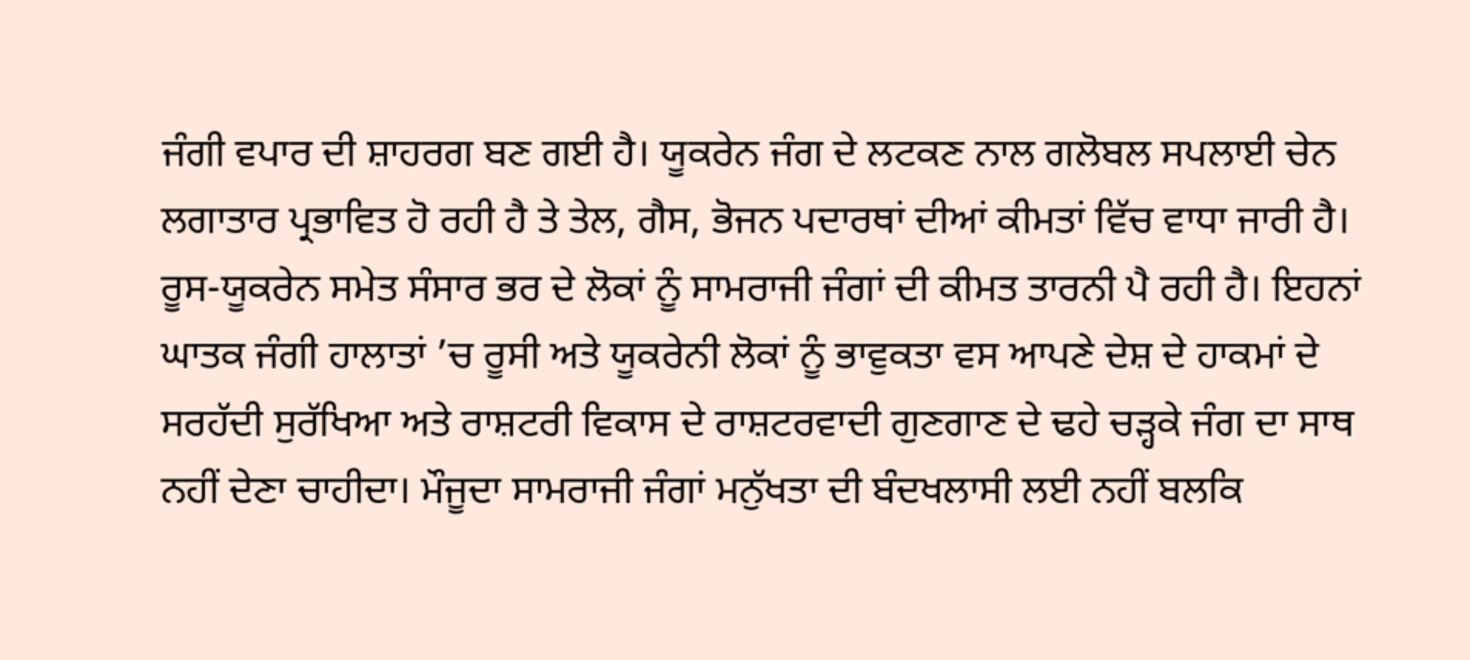ਜੰਗੀ ਵਪਾਰ ਦੀ ਸ਼ਾਹਰਗ ਬਣ ਗਈ ਹੈ। ਯੂਕਰੇਨ ਜੰਗ ਦੇ ਲਟਕਣ ਨਾਲ ਗਲੋਬਲ ਸਪਲਾਈ ਚੇਨ ਲਗਾਤਾਰ ਪ੍ਰਭਾਵਿਤ ਹੋ ਰਹੀ ਹੈ ਤੇ ਤੇਲ, ਗੈਸ, ਭੋਜਨ ਪਦਾਰਥਾਂ ਦੀਆਂ ਕੀਮਤਾਂ ਵਿੱਚ ਵਾਧਾ ਜਾਰੀ ਹੈ। ਰੂਸ-ਯੂਕਰੇਨ ਸਮੇਤ ਸੰਸਾਰ ਭਰ ਦੇ ਲੋਕਾਂ ਨੂੰ ਸਾਮਰਾਜੀ ਜੰਗਾਂ ਦੀ ਕੀਮਤ ਤਾਰਨੀ ਪੈ ਰਹੀ ਹੈ। ਇਹਨਾਂ ਘਾਤਕ ਜੰਗੀ ਹਾਲਾਤਾਂ ’ਚ ਰੂਸੀ ਅਤੇ ਯੂਕਰੇਨੀ ਲੋਕਾਂ ਨੂੰ ਭਾਵੁਕਤਾ ਵਸ ਆਪਣੇ ਦੇਸ਼ ਦੇ ਹਾਕਮਾਂ ਦੇ ਸਰਹੱਦੀ ਸੁਰੱਖਿਆ ਅਤੇ ਰਾਸ਼ਟਰੀ ਵਿਕਾਸ ਦੇ ਰਾਸ਼ਟਰਵਾਦੀ ਗੁਣਗਾਣ ਦੇ ਢਹੇ ਚੜ੍ਹਕੇ ਜੰਗ ਦਾ ਸਾਥ ਨਹੀਂ ਦੇਣਾ ਚਾਹੀਦਾ। ਮੌਜੂਦਾ ਸਾਮਰਾਜੀ ਜੰਗਾਂ ਮਨੁੱਖਤਾ ਦੀ ਬੰਦਖਲਾਸੀ ਲਈ ਨਹੀਂ ਬਲਕਿ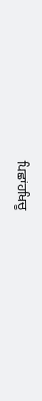ਪਿਛਾਂਹਖਿਚੂ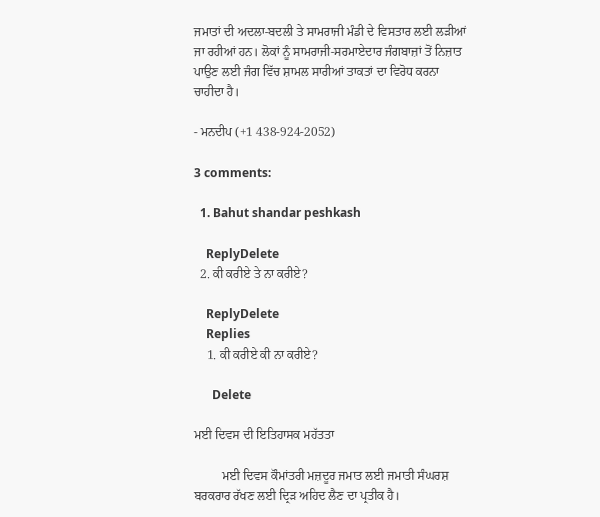ਜਮਾਤਾਂ ਦੀ ਅਦਲਾ-ਬਦਲੀ ਤੇ ਸਾਮਰਾਜੀ ਮੰਡੀ ਦੇ ਵਿਸਤਾਰ ਲਈ ਲੜੀਆਂ ਜਾ ਰਹੀਆਂ ਹਨ। ਲੋਕਾਂ ਨੂੰ ਸਾਮਰਾਜੀ-ਸਰਮਾਏਦਾਰ ਜੰਗਬਾਜ਼ਾਂ ਤੋਂ ਨਿਜ਼ਾਤ ਪਾਉਣ ਲਈ ਜੰਗ ਵਿੱਚ ਸ਼ਾਮਲ ਸਾਰੀਆਂ ਤਾਕਤਾਂ ਦਾ ਵਿਰੋਧ ਕਰਨਾ ਚਾਹੀਦਾ ਹੈ।

- ਮਨਦੀਪ (+1 438-924-2052)

3 comments:

  1. Bahut shandar peshkash

    ReplyDelete
  2. ਕੀ ਕਰੀਏ ਤੇ ਨਾ ਕਰੀਏ?

    ReplyDelete
    Replies
    1. ਕੀ ਕਰੀਏ ਕੀ ਨਾ ਕਰੀਏ?

      Delete

ਮਈ ਦਿਵਸ ਦੀ ਇਤਿਹਾਸਕ ਮਹੱਤਤਾ

         ਮਈ ਦਿਵਸ ਕੌਮਾਂਤਰੀ ਮਜ਼ਦੂਰ ਜਮਾਤ ਲਈ ਜਮਾਤੀ ਸੰਘਰਸ਼ ਬਰਕਰਾਰ ਰੱਖਣ ਲਈ ਦ੍ਰਿੜ ਅਹਿਦ ਲੈਣ ਦਾ ਪ੍ਰਤੀਕ ਹੈ।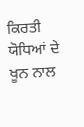ਕਿਰਤੀ ਯੋਧਿਆਂ ਦੇ ਖੂਨ ਨਾਲ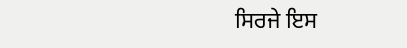ਸਿਰਜੇ ਇਸ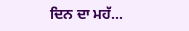ਦਿਨ ਦਾ ਮਹੱ...